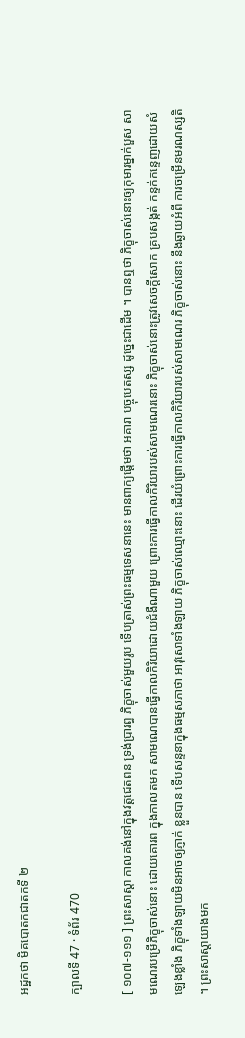អដ្ឋកថា មិគបោតកជាតកទី ២

ក្បាលទី 47 · ទំព័រ 470

[ ១០៧-១១១ ] ព្រះសាស្តា កាលគង់នៅក្នុងវត្តជេតពន ទ្រង់ប្រារព្ធ ភិក្ខុចាស់មួយរូប ទើបត្រាស់ព្រះធម្មទេសនានេះ មានពាក្យផ្តើមថា អគារា បច្ចុបេតស្ស ដូច្នេះជាដើម ។ បានឮថា ភិក្ខុចាស់នោះឲ្យកុមារម្នាក់បួស សាមណេរបម្រើភិក្ខុចាស់នោះ ដោយគោរព ក្នុងកាលតមក សាមណេបានធ្វើកាលកិរិយាដោយជំងឺណាមួយ ព្រោះការធ្វើកាលកិរិយារបស់សាមណេរនោះ ភិក្ខុចាស់នោះត្រូវសេចក្តីសោក គ្របសង្កត់ កន្ទក់កន្ទេញដោយសំឡេងខ្លាំង ភិក្ខុទាំងឡាយមិនអាចឲ្យភ្ញាក់ ខ្លួនបាន ទើបសន្ទនាក្នុងធម្មសភាថា អាវុសោទាំងឡាយ ភិក្ខុចាស់ឈ្មោះនោះ ដើរយំព្រោះការធ្វើកាលកិរិយារបស់សាមណេរ ភិក្ខុចាស់នោះ នឹងឆ្ងាយអំពី ការចម្រើនមរណស្សតិ ។ ព្រះសាស្តាយាងមក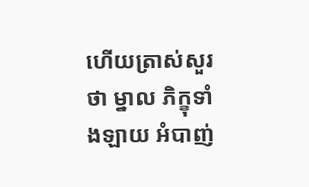ហើយត្រាស់សួរថា ម្នាល ភិក្ខុទាំងឡាយ អំបាញ់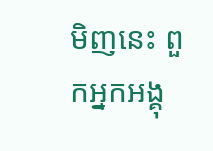មិញនេះ ពួកអ្នកអង្គុ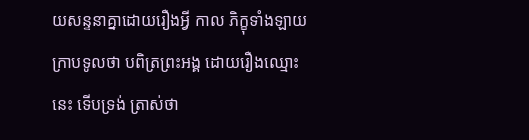យសន្ទនាគ្នាដោយរឿងអ្វី កាល ភិក្ខុទាំងឡាយក្រាបទូលថា បពិត្រព្រះអង្គ ដោយរឿងឈ្មោះនេះ ទើបទ្រង់ ត្រាស់ថា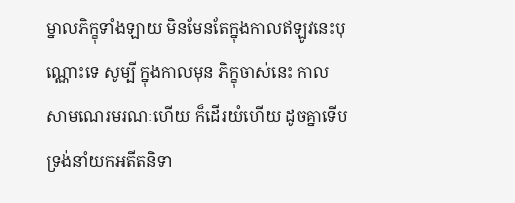ម្នាលភិក្ខុទាំងឡាយ មិនមែនតែក្នុងកាលឥឡូវនេះបុណ្ណោះទេ សូម្បី ក្នុងកាលមុន ភិក្ខុចាស់នេះ កាលសាមណេរមរណៈហើយ ក៏ដើរយំហើយ ដូចគ្នាទើបទ្រង់នាំយកអតីតនិទា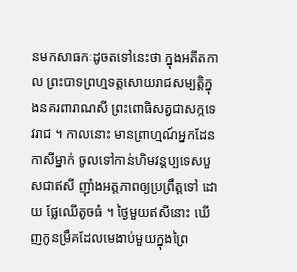នមកសាធកៈដូចតទៅនេះថា ក្នុងអតីតកាល ព្រះបាទព្រហ្មទត្តសោយរាជសម្បត្តិក្នុងនគរពារាណសី ព្រះពោធិសត្វជាសក្កទេវរាជ ។ កាលនោះ មានព្រាហ្មណ៍អ្នកដែនកាសីម្នាក់ ចូលទៅកាន់ហិមវន្តប្បទេសបួសជាឥសី ញ៉ាំងអត្តភាពឲ្យប្រព្រឹត្តទៅ ដោយ ផ្លែឈើតូចធំ ។ ថ្ងៃមួយឥសីនោះ ឃើញកូនម្រឹគដែលមេងាប់មួយក្នុងព្រៃ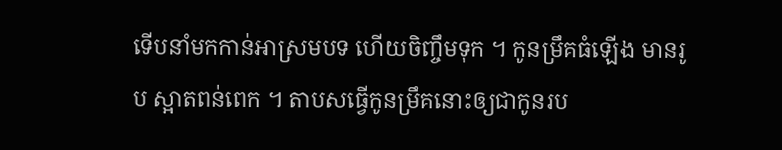ទើបនាំមកកាន់អាស្រមបទ ហើយចិញ្ចឹមទុក ។ កូនម្រឹគធំឡើង មានរូប ស្អាតពន់ពេក ។ តាបសធ្វើកូនម្រឹគនោះឲ្យជាកូនរប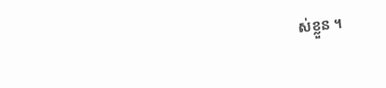ស់ខ្លួន ។